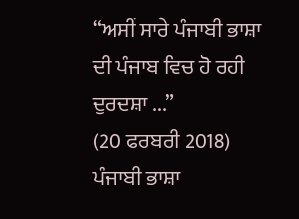“ਅਸੀਂ ਸਾਰੇ ਪੰਜਾਬੀ ਭਾਸ਼ਾ ਦੀ ਪੰਜਾਬ ਵਿਚ ਹੋ ਰਹੀ ਦੁਰਦਸ਼ਾ ...”
(20 ਫਰਬਰੀ 2018)
ਪੰਜਾਬੀ ਭਾਸ਼ਾ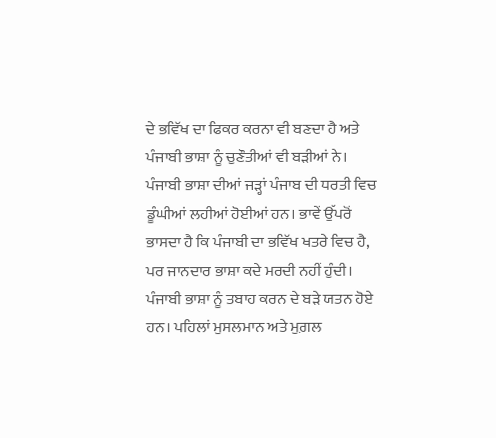ਦੇ ਭਵਿੱਖ ਦਾ ਫਿਕਰ ਕਰਨਾ ਵੀ ਬਣਦਾ ਹੈ ਅਤੇ ਪੰਜਾਬੀ ਭਾਸ਼ਾ ਨੂੰ ਚੁਣੌਤੀਆਂ ਵੀ ਬੜੀਆਂ ਨੇ। ਪੰਜਾਬੀ ਭਾਸ਼ਾ ਦੀਆਂ ਜੜ੍ਹਾਂ ਪੰਜਾਬ ਦੀ ਧਰਤੀ ਵਿਚ ਡੂੰਘੀਆਂ ਲਹੀਆਂ ਹੋਈਆਂ ਹਨ। ਭਾਵੇਂ ਉੱਪਰੋਂ ਭਾਸਦਾ ਹੈ ਕਿ ਪੰਜਾਬੀ ਦਾ ਭਵਿੱਖ ਖਤਰੇ ਵਿਚ ਹੈ, ਪਰ ਜਾਨਦਾਰ ਭਾਸ਼ਾ ਕਦੇ ਮਰਦੀ ਨਹੀਂ ਹੁੰਦੀ। ਪੰਜਾਬੀ ਭਾਸ਼ਾ ਨੂੰ ਤਬਾਹ ਕਰਨ ਦੇ ਬੜੇ ਯਤਨ ਹੋਏ ਹਨ। ਪਹਿਲਾਂ ਮੁਸਲਮਾਨ ਅਤੇ ਮੁਗ਼ਲ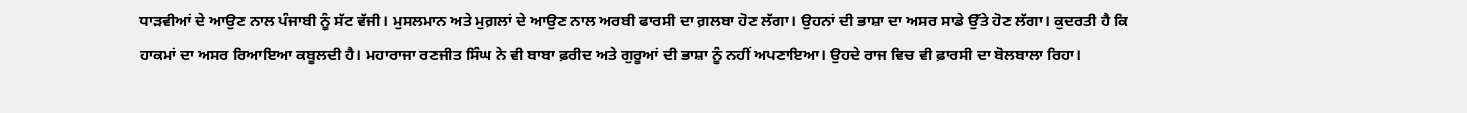ਧਾੜਵੀਆਂ ਦੇ ਆਉਣ ਨਾਲ ਪੰਜਾਬੀ ਨੂੰ ਸੱਟ ਵੱਜੀ। ਮੁਸਲਮਾਨ ਅਤੇ ਮੁਗ਼ਲਾਂ ਦੇ ਆਉਣ ਨਾਲ ਅਰਬੀ ਫਾਰਸੀ ਦਾ ਗ਼ਲਬਾ ਹੋਣ ਲੱਗਾ। ਉਹਨਾਂ ਦੀ ਭਾਸ਼ਾ ਦਾ ਅਸਰ ਸਾਡੇ ਉੱਤੇ ਹੋਣ ਲੱਗਾ। ਕੁਦਰਤੀ ਹੈ ਕਿ ਹਾਕਮਾਂ ਦਾ ਅਸਰ ਰਿਆਇਆ ਕਬੂਲਦੀ ਹੈ। ਮਹਾਰਾਜਾ ਰਣਜੀਤ ਸਿੰਘ ਨੇ ਵੀ ਬਾਬਾ ਫ਼ਰੀਦ ਅਤੇ ਗੁਰੂਆਂ ਦੀ ਭਾਸ਼ਾ ਨੂੰ ਨਹੀਂ ਅਪਣਾਇਆ। ਉਹਦੇ ਰਾਜ ਵਿਚ ਵੀ ਫ਼ਾਰਸੀ ਦਾ ਬੋਲਬਾਲਾ ਰਿਹਾ।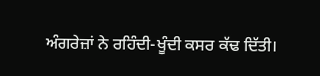ਅੰਗਰੇਜ਼ਾਂ ਨੇ ਰਹਿੰਦੀ-ਖੂੰਦੀ ਕਸਰ ਕੱਢ ਦਿੱਤੀ।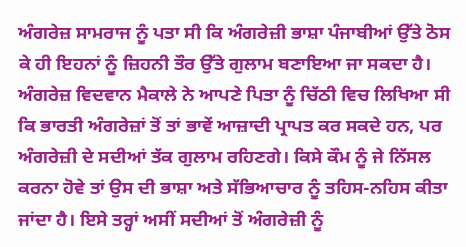ਅੰਗਰੇਜ਼ ਸਾਮਰਾਜ ਨੂੰ ਪਤਾ ਸੀ ਕਿ ਅੰਗਰੇਜ਼ੀ ਭਾਸ਼ਾ ਪੰਜਾਬੀਆਂ ਉੱਤੇ ਠੋਸ ਕੇ ਹੀ ਇਹਨਾਂ ਨੂੰ ਜ਼ਿਹਨੀ ਤੌਰ ਉੱਤੇ ਗੁਲਾਮ ਬਣਾਇਆ ਜਾ ਸਕਦਾ ਹੈ। ਅੰਗਰੇਜ਼ ਵਿਦਵਾਨ ਮੈਕਾਲੇ ਨੇ ਆਪਣੇ ਪਿਤਾ ਨੂੰ ਚਿੱਠੀ ਵਿਚ ਲਿਖਿਆ ਸੀ ਕਿ ਭਾਰਤੀ ਅੰਗਰੇਜ਼ਾਂ ਤੋਂ ਤਾਂ ਭਾਵੇਂ ਆਜ਼ਾਦੀ ਪ੍ਰਾਪਤ ਕਰ ਸਕਦੇ ਹਨ, ਪਰ ਅੰਗਰੇਜ਼ੀ ਦੇ ਸਦੀਆਂ ਤੱਕ ਗੁਲਾਮ ਰਹਿਣਗੇ। ਕਿਸੇ ਕੌਮ ਨੂੰ ਜੇ ਨਿੱਸਲ ਕਰਨਾ ਹੋਵੇ ਤਾਂ ਉਸ ਦੀ ਭਾਸ਼ਾ ਅਤੇ ਸੱਭਿਆਚਾਰ ਨੂੰ ਤਹਿਸ-ਨਹਿਸ ਕੀਤਾ ਜਾਂਦਾ ਹੈ। ਇਸੇ ਤਰ੍ਹਾਂ ਅਸੀਂ ਸਦੀਆਂ ਤੋਂ ਅੰਗਰੇਜ਼ੀ ਨੂੰ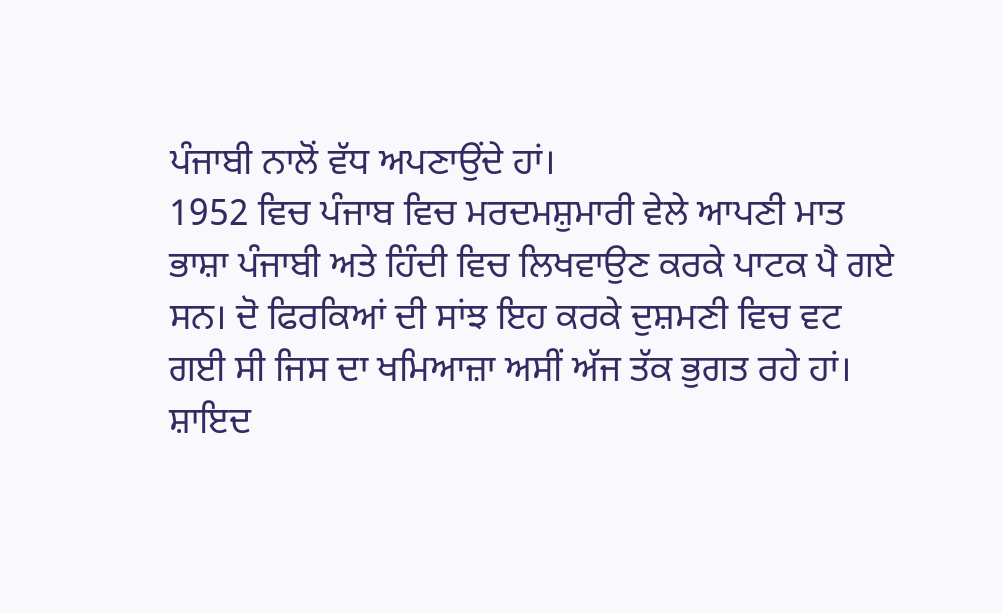ਪੰਜਾਬੀ ਨਾਲੋਂ ਵੱਧ ਅਪਣਾਉਂਦੇ ਹਾਂ।
1952 ਵਿਚ ਪੰਜਾਬ ਵਿਚ ਮਰਦਮਸ਼ੁਮਾਰੀ ਵੇਲੇ ਆਪਣੀ ਮਾਤ ਭਾਸ਼ਾ ਪੰਜਾਬੀ ਅਤੇ ਹਿੰਦੀ ਵਿਚ ਲਿਖਵਾਉਣ ਕਰਕੇ ਪਾਟਕ ਪੈ ਗਏ ਸਨ। ਦੋ ਫਿਰਕਿਆਂ ਦੀ ਸਾਂਝ ਇਹ ਕਰਕੇ ਦੁਸ਼ਮਣੀ ਵਿਚ ਵਟ ਗਈ ਸੀ ਜਿਸ ਦਾ ਖਮਿਆਜ਼ਾ ਅਸੀਂ ਅੱਜ ਤੱਕ ਭੁਗਤ ਰਹੇ ਹਾਂ। ਸ਼ਾਇਦ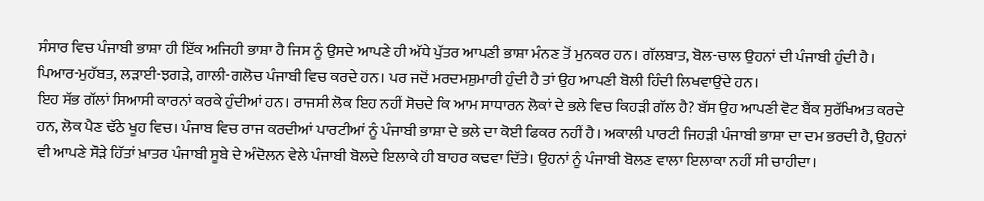ਸੰਸਾਰ ਵਿਚ ਪੰਜਾਬੀ ਭਾਸ਼ਾ ਹੀ ਇੱਕ ਅਜਿਹੀ ਭਾਸ਼ਾ ਹੈ ਜਿਸ ਨੂੰ ਉਸਦੇ ਆਪਣੇ ਹੀ ਅੱਧੇ ਪੁੱਤਰ ਆਪਣੀ ਭਾਸ਼ਾ ਮੰਨਣ ਤੋਂ ਮੁਨਕਰ ਹਨ। ਗੱਲਬਾਤ, ਬੋਲ-ਚਾਲ ਉਹਨਾਂ ਦੀ ਪੰਜਾਬੀ ਹੁੰਦੀ ਹੈ। ਪਿਆਰ-ਮੁਹੱਬਤ, ਲੜਾਈ-ਝਗੜੇ, ਗਾਲੀ-ਗਲੋਚ ਪੰਜਾਬੀ ਵਿਚ ਕਰਦੇ ਹਨ। ਪਰ ਜਦੋਂ ਮਰਦਮਸ਼ੁਮਾਰੀ ਹੁੰਦੀ ਹੈ ਤਾਂ ਉਹ ਆਪਣੀ ਬੋਲੀ ਹਿੰਦੀ ਲਿਖਵਾਉਂਦੇ ਹਨ।
ਇਹ ਸੱਭ ਗੱਲਾਂ ਸਿਆਸੀ ਕਾਰਨਾਂ ਕਰਕੇ ਹੁੰਦੀਆਂ ਹਨ। ਰਾਜਸੀ ਲੋਕ ਇਹ ਨਹੀਂ ਸੋਚਦੇ ਕਿ ਆਮ ਸਾਧਾਰਨ ਲੋਕਾਂ ਦੇ ਭਲੇ ਵਿਚ ਕਿਹੜੀ ਗੱਲ ਹੈ? ਬੱਸ ਉਹ ਆਪਣੀ ਵੋਟ ਬੈਂਕ ਸੁਰੱਖਿਅਤ ਕਰਦੇ ਹਨ, ਲੋਕ ਪੈਣ ਢੱਠੇ ਖੂਹ ਵਿਚ। ਪੰਜਾਬ ਵਿਚ ਰਾਜ ਕਰਦੀਆਂ ਪਾਰਟੀਆਂ ਨੂੰ ਪੰਜਾਬੀ ਭਾਸ਼ਾ ਦੇ ਭਲੇ ਦਾ ਕੋਈ ਫਿਕਰ ਨਹੀਂ ਹੈ। ਅਕਾਲੀ ਪਾਰਟੀ ਜਿਹੜੀ ਪੰਜਾਬੀ ਭਾਸ਼ਾ ਦਾ ਦਮ ਭਰਦੀ ਹੈ, ਉਹਨਾਂ ਵੀ ਆਪਣੇ ਸੌੜੇ ਹਿੱਤਾਂ ਖ਼ਾਤਰ ਪੰਜਾਬੀ ਸੂਬੇ ਦੇ ਅੰਦੋਲਨ ਵੇਲੇ ਪੰਜਾਬੀ ਬੋਲਦੇ ਇਲਾਕੇ ਹੀ ਬਾਹਰ ਕਢਵਾ ਦਿੱਤੇ। ਉਹਨਾਂ ਨੂੰ ਪੰਜਾਬੀ ਬੋਲਣ ਵਾਲਾ ਇਲਾਕਾ ਨਹੀਂ ਸੀ ਚਾਹੀਦਾ।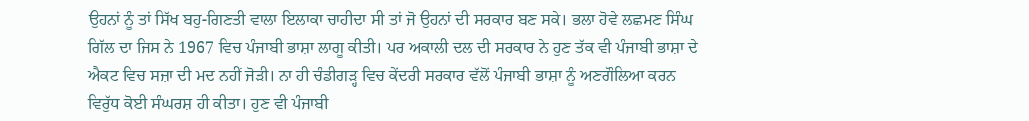ਉਹਨਾਂ ਨੂੰ ਤਾਂ ਸਿੱਖ ਬਹੁ-ਗਿਣਤੀ ਵਾਲਾ ਇਲਾਕਾ ਚਾਹੀਦਾ ਸੀ ਤਾਂ ਜੋ ਉਹਨਾਂ ਦੀ ਸਰਕਾਰ ਬਣ ਸਕੇ। ਭਲਾ ਹੋਵੇ ਲਛਮਣ ਸਿੰਘ ਗਿੱਲ ਦਾ ਜਿਸ ਨੇ 1967 ਵਿਚ ਪੰਜਾਬੀ ਭਾਸ਼ਾ ਲਾਗੂ ਕੀਤੀ। ਪਰ ਅਕਾਲੀ ਦਲ ਦੀ ਸਰਕਾਰ ਨੇ ਹੁਣ ਤੱਕ ਵੀ ਪੰਜਾਬੀ ਭਾਸ਼ਾ ਦੇ ਐਕਟ ਵਿਚ ਸਜ਼ਾ ਦੀ ਮਦ ਨਹੀਂ ਜੋੜੀ। ਨਾ ਹੀ ਚੰਡੀਗੜ੍ਹ ਵਿਚ ਕੇਂਦਰੀ ਸਰਕਾਰ ਵੱਲੋਂ ਪੰਜਾਬੀ ਭਾਸ਼ਾ ਨੂੰ ਅਣਗੌਲਿਆ ਕਰਨ ਵਿਰੁੱਧ ਕੋਈ ਸੰਘਰਸ਼ ਹੀ ਕੀਤਾ। ਹੁਣ ਵੀ ਪੰਜਾਬੀ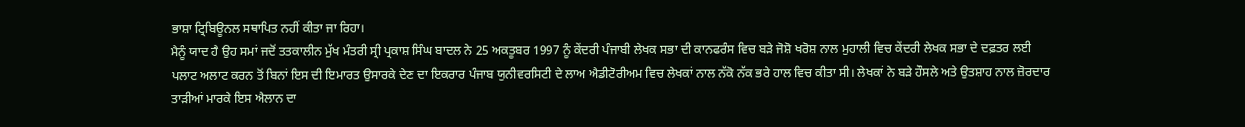ਭਾਸ਼ਾ ਟ੍ਰਿਬਿਊਨਲ ਸਥਾਪਿਤ ਨਹੀਂ ਕੀਤਾ ਜਾ ਰਿਹਾ।
ਮੈਨੂੰ ਯਾਦ ਹੈ ਉਹ ਸਮਾਂ ਜਦੋਂ ਤਤਕਾਲੀਨ ਮੁੱਖ ਮੰਤਰੀ ਸ੍ਰੀ ਪ੍ਰਕਾਸ਼ ਸਿੰਘ ਬਾਦਲ ਨੇ 25 ਅਕਤੂਬਰ 1997 ਨੂੰ ਕੇਂਦਰੀ ਪੰਜਾਬੀ ਲੇਖਕ ਸਭਾ ਦੀ ਕਾਨਫਰੰਸ ਵਿਚ ਬੜੇ ਜੋਸ਼ੋ ਖਰੋਸ਼ ਨਾਲ ਮੁਹਾਲੀ ਵਿਚ ਕੇਂਦਰੀ ਲੇਖਕ ਸਭਾ ਦੇ ਦਫ਼ਤਰ ਲਈ ਪਲਾਟ ਅਲਾਟ ਕਰਨ ਤੋਂ ਬਿਨਾਂ ਇਸ ਦੀ ਇਮਾਰਤ ਉਸਾਰਕੇ ਦੇਣ ਦਾ ਇਕਰਾਰ ਪੰਜਾਬ ਯੁਨੀਵਰਸਿਟੀ ਦੇ ਲਾਅ ਐਡੀਟੋਰੀਅਮ ਵਿਚ ਲੇਖਕਾਂ ਨਾਲ ਨੱਕੋ ਨੱਕ ਭਰੇ ਹਾਲ ਵਿਚ ਕੀਤਾ ਸੀ। ਲੇਖਕਾਂ ਨੇ ਬੜੇ ਹੌਸਲੇ ਅਤੇ ਉਤਸ਼ਾਹ ਨਾਲ ਜ਼ੋਰਦਾਰ ਤਾੜੀਆਂ ਮਾਰਕੇ ਇਸ ਐਲਾਨ ਦਾ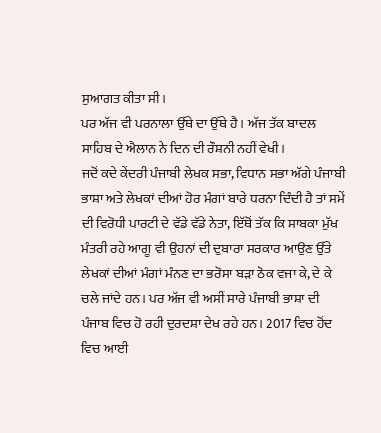ਸੁਆਗਤ ਕੀਤਾ ਸੀ।
ਪਰ ਅੱਜ ਵੀ ਪਰਨਾਲਾ ਉੱਥੇ ਦਾ ਉੱਥੇ ਹੈ। ਅੱਜ ਤੱਕ ਬਾਦਲ ਸਾਹਿਬ ਦੇ ਐਲਾਨ ਨੇ ਦਿਨ ਦੀ ਰੌਸ਼ਨੀ ਨਹੀਂ ਵੇਖੀ।
ਜਦੋਂ ਕਦੇ ਕੇਂਦਰੀ ਪੰਜਾਬੀ ਲੇਖਕ ਸਭਾ, ਵਿਧਾਨ ਸਭਾ ਅੱਗੇ ਪੰਜਾਬੀ ਭਾਸ਼ਾ ਅਤੇ ਲੇਖਕਾਂ ਦੀਆਂ ਹੋਰ ਮੰਗਾਂ ਬਾਰੇ ਧਰਨਾ ਦਿੰਦੀ ਹੈ ਤਾਂ ਸਮੇਂ ਦੀ ਵਿਰੋਧੀ ਪਾਰਟੀ ਦੇ ਵੱਡੇ ਵੱਡੇ ਨੇਤਾ, ਇੱਥੋਂ ਤੱਕ ਕਿ ਸਾਬਕਾ ਮੁੱਖ ਮੰਤਰੀ ਰਹੇ ਆਗੂ ਵੀ ਉਹਨਾਂ ਦੀ ਦੁਬਾਰਾ ਸਰਕਾਰ ਆਉਣ ਉੱਤੇ ਲੇਖਕਾਂ ਦੀਆਂ ਮੰਗਾਂ ਮੰਨਣ ਦਾ ਭਰੋਸਾ ਬੜਾ ਠੋਕ ਵਜਾ ਕੇ, ਦੇ ਕੇ ਚਲੇ ਜਾਂਦੇ ਹਨ। ਪਰ ਅੱਜ ਵੀ ਅਸੀਂ ਸਾਰੇ ਪੰਜਾਬੀ ਭਾਸ਼ਾ ਦੀ ਪੰਜਾਬ ਵਿਚ ਹੋ ਰਹੀ ਦੁਰਦਸ਼ਾ ਦੇਖ ਰਹੇ ਹਨ। 2017 ਵਿਚ ਹੋਂਦ ਵਿਚ ਆਈ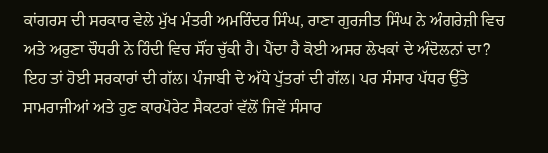ਕਾਂਗਰਸ ਦੀ ਸਰਕਾਰ ਵੇਲੇ ਮੁੱਖ ਮੰਤਰੀ ਅਮਰਿੰਦਰ ਸਿੰਘ, ਰਾਣਾ ਗੁਰਜੀਤ ਸਿੰਘ ਨੇ ਅੰਗਰੇਜ਼ੀ ਵਿਚ ਅਤੇ ਅਰੁਣਾ ਚੌਧਰੀ ਨੇ ਹਿੰਦੀ ਵਿਚ ਸੌਂਹ ਚੁੱਕੀ ਹੈ। ਪੈਂਦਾ ਹੈ ਕੋਈ ਅਸਰ ਲੇਖਕਾਂ ਦੇ ਅੰਦੋਲਨਾਂ ਦਾ?
ਇਹ ਤਾਂ ਹੋਈ ਸਰਕਾਰਾਂ ਦੀ ਗੱਲ। ਪੰਜਾਬੀ ਦੇ ਅੱਧੇ ਪੁੱਤਰਾਂ ਦੀ ਗੱਲ। ਪਰ ਸੰਸਾਰ ਪੱਧਰ ਉੱਤੇ ਸਾਮਰਾਜੀਆਂ ਅਤੇ ਹੁਣ ਕਾਰਪੋਰੇਟ ਸੈਕਟਰਾਂ ਵੱਲੋਂ ਜਿਵੇਂ ਸੰਸਾਰ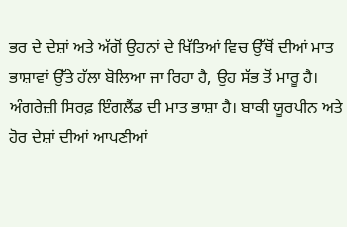ਭਰ ਦੇ ਦੇਸ਼ਾਂ ਅਤੇ ਅੱਗੋਂ ਉਹਨਾਂ ਦੇ ਖਿੱਤਿਆਂ ਵਿਚ ਉੱਥੋਂ ਦੀਆਂ ਮਾਤ ਭਾਸ਼ਾਵਾਂ ਉੱਤੇ ਹੱਲਾ ਬੋਲਿਆ ਜਾ ਰਿਹਾ ਹੈ, ਉਹ ਸੱਭ ਤੋਂ ਮਾਰੂ ਹੈ। ਅੰਗਰੇਜ਼ੀ ਸਿਰਫ਼ ਇੰਗਲੈਂਡ ਦੀ ਮਾਤ ਭਾਸ਼ਾ ਹੈ। ਬਾਕੀ ਯੂਰਪੀਨ ਅਤੇ ਹੋਰ ਦੇਸ਼ਾਂ ਦੀਆਂ ਆਪਣੀਆਂ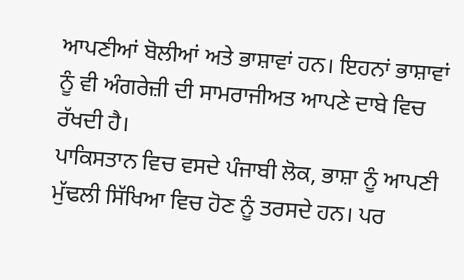ਆਪਣੀਆਂ ਬੋਲੀਆਂ ਅਤੇ ਭਾਸ਼ਾਵਾਂ ਹਨ। ਇਹਨਾਂ ਭਾਸ਼ਾਵਾਂ ਨੂੰ ਵੀ ਅੰਗਰੇਜ਼ੀ ਦੀ ਸਾਮਰਾਜੀਅਤ ਆਪਣੇ ਦਾਬੇ ਵਿਚ ਰੱਖਦੀ ਹੈ।
ਪਾਕਿਸਤਾਨ ਵਿਚ ਵਸਦੇ ਪੰਜਾਬੀ ਲੋਕ, ਭਾਸ਼ਾ ਨੂੰ ਆਪਣੀ ਮੁੱਢਲੀ ਸਿੱਖਿਆ ਵਿਚ ਹੋਣ ਨੂੰ ਤਰਸਦੇ ਹਨ। ਪਰ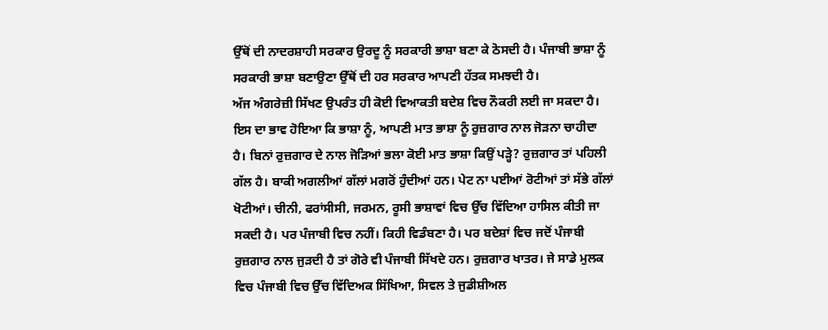ਉੱਥੋਂ ਦੀ ਨਾਦਰਸ਼ਾਹੀ ਸਰਕਾਰ ਉਰਦੂ ਨੂੰ ਸਰਕਾਰੀ ਭਾਸ਼ਾ ਬਣਾ ਕੇ ਠੋਸਦੀ ਹੈ। ਪੰਜਾਬੀ ਭਾਸ਼ਾ ਨੂੰ ਸਰਕਾਰੀ ਭਾਸ਼ਾ ਬਣਾਉਣਾ ਉੱਥੋਂ ਦੀ ਹਰ ਸਰਕਾਰ ਆਪਣੀ ਹੱਤਕ ਸਮਝਦੀ ਹੈ।
ਅੱਜ ਅੰਗਰੇਜ਼ੀ ਸਿੱਖਣ ਉਪਰੰਤ ਹੀ ਕੋਈ ਵਿਆਕਤੀ ਬਦੇਸ਼ ਵਿਚ ਨੌਕਰੀ ਲਈ ਜਾ ਸਕਦਾ ਹੈ। ਇਸ ਦਾ ਭਾਵ ਹੋਇਆ ਕਿ ਭਾਸ਼ਾ ਨੂੰ, ਆਪਣੀ ਮਾਤ ਭਾਸ਼ਾ ਨੂੰ ਰੁਜ਼ਗਾਰ ਨਾਲ ਜੋੜਨਾ ਚਾਹੀਦਾ ਹੈ। ਬਿਨਾਂ ਰੁਜ਼ਗਾਰ ਦੇ ਨਾਲ ਜੋੜਿਆਂ ਭਲਾ ਕੋਈ ਮਾਤ ਭਾਸ਼ਾ ਕਿਉਂ ਪੜ੍ਹੇ? ਰੁਜ਼ਗਾਰ ਤਾਂ ਪਹਿਲੀ ਗੱਲ ਹੈ। ਬਾਕੀ ਅਗਲੀਆਂ ਗੱਲਾਂ ਮਗਰੋਂ ਹੁੰਦੀਆਂ ਹਨ। ਪੇਟ ਨਾ ਪਈਆਂ ਰੋਟੀਆਂ ਤਾਂ ਸੱਭੇ ਗੱਲਾਂ ਖੋਟੀਆਂ। ਚੀਨੀ, ਫਰਾਂਸੀਸੀ, ਜਰਮਨ, ਰੂਸੀ ਭਾਸ਼ਾਵਾਂ ਵਿਚ ਉੱਚ ਵਿੱਦਿਆ ਹਾਸਿਲ ਕੀਤੀ ਜਾ ਸਕਦੀ ਹੈ। ਪਰ ਪੰਜਾਬੀ ਵਿਚ ਨਹੀਂ। ਕਿਹੀ ਵਿਡੰਬਣਾ ਹੈ। ਪਰ ਬਦੇਸ਼ਾਂ ਵਿਚ ਜਦੋਂ ਪੰਜਾਬੀ ਰੁਜ਼ਗਾਰ ਨਾਲ ਜੁੜਦੀ ਹੈ ਤਾਂ ਗੋਰੇ ਵੀ ਪੰਜਾਬੀ ਸਿੱਖਦੇ ਹਨ। ਰੁਜ਼ਗਾਰ ਖਾਤਰ। ਜੇ ਸਾਡੇ ਮੁਲਕ ਵਿਚ ਪੰਜਾਬੀ ਵਿਚ ਉੱਚ ਵਿੱਦਿਅਕ ਸਿੱਖਿਆ, ਸਿਵਲ ਤੇ ਜੁਡੀਸ਼ੀਅਲ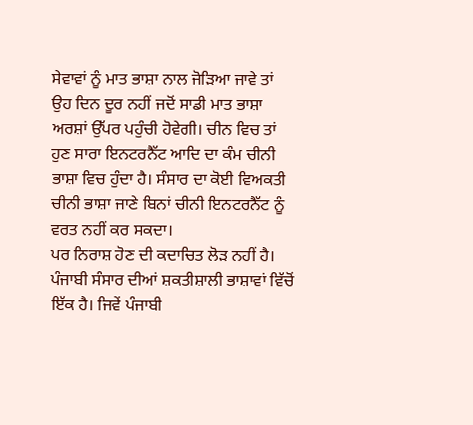ਸੇਵਾਵਾਂ ਨੂੰ ਮਾਤ ਭਾਸ਼ਾ ਨਾਲ ਜੋੜਿਆ ਜਾਵੇ ਤਾਂ ਉਹ ਦਿਨ ਦੂਰ ਨਹੀਂ ਜਦੋਂ ਸਾਡੀ ਮਾਤ ਭਾਸ਼ਾ ਅਰਸ਼ਾਂ ਉੱਪਰ ਪਹੁੰਚੀ ਹੋਵੇਗੀ। ਚੀਨ ਵਿਚ ਤਾਂ ਹੁਣ ਸਾਰਾ ਇਨਟਰਨੈੱਟ ਆਦਿ ਦਾ ਕੰਮ ਚੀਨੀ ਭਾਸ਼ਾ ਵਿਚ ਹੁੰਦਾ ਹੈ। ਸੰਸਾਰ ਦਾ ਕੋਈ ਵਿਅਕਤੀ ਚੀਨੀ ਭਾਸ਼ਾ ਜਾਣੇ ਬਿਨਾਂ ਚੀਨੀ ਇਨਟਰਨੈੱਟ ਨੂੰ ਵਰਤ ਨਹੀਂ ਕਰ ਸਕਦਾ।
ਪਰ ਨਿਰਾਸ਼ ਹੋਣ ਦੀ ਕਦਾਚਿਤ ਲੋੜ ਨਹੀਂ ਹੈ। ਪੰਜਾਬੀ ਸੰਸਾਰ ਦੀਆਂ ਸ਼ਕਤੀਸ਼ਾਲੀ ਭਾਸ਼ਾਵਾਂ ਵਿੱਚੋਂ ਇੱਕ ਹੈ। ਜਿਵੇਂ ਪੰਜਾਬੀ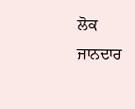ਲੋਕ ਜਾਨਦਾਰ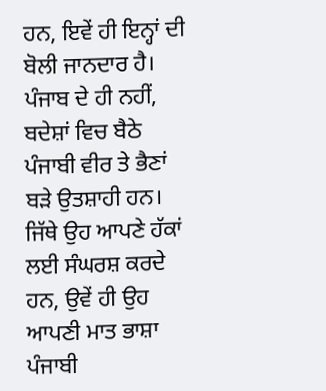ਹਨ, ਇਵੇਂ ਹੀ ਇਨ੍ਹਾਂ ਦੀ ਬੋਲੀ ਜਾਨਦਾਰ ਹੈ। ਪੰਜਾਬ ਦੇ ਹੀ ਨਹੀਂ, ਬਦੇਸ਼ਾਂ ਵਿਚ ਬੈਠੇ ਪੰਜਾਬੀ ਵੀਰ ਤੇ ਭੈਣਾਂ ਬੜੇ ਉਤਸ਼ਾਹੀ ਹਨ। ਜਿੱਥੇ ਉਹ ਆਪਣੇ ਹੱਕਾਂ ਲਈ ਸੰਘਰਸ਼ ਕਰਦੇ ਹਨ, ਉਵੇਂ ਹੀ ਉਹ ਆਪਣੀ ਮਾਤ ਭਾਸ਼ਾ ਪੰਜਾਬੀ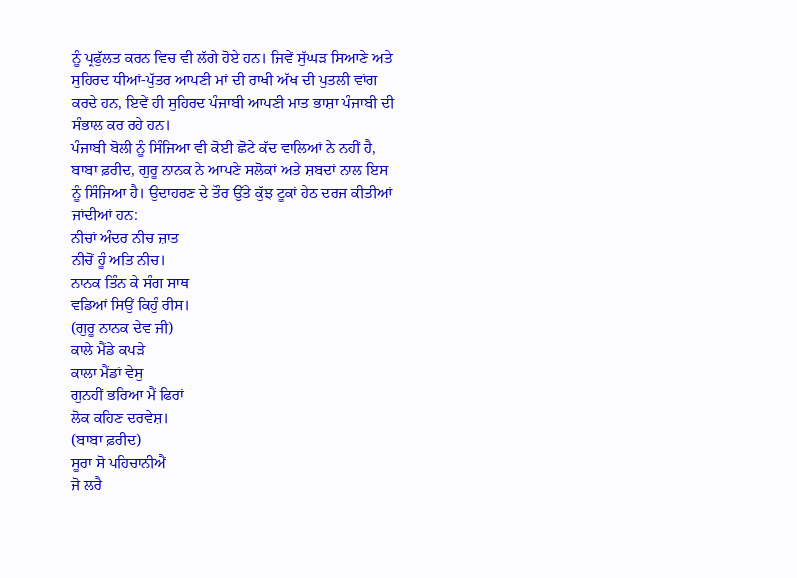ਨੂੰ ਪ੍ਰਫੁੱਲਤ ਕਰਨ ਵਿਚ ਵੀ ਲੱਗੇ ਹੋਏ ਹਨ। ਜਿਵੇਂ ਸੁੱਘੜ ਸਿਆਣੇ ਅਤੇ ਸੁਹਿਰਦ ਧੀਆਂ-ਪੁੱਤਰ ਆਪਣੀ ਮਾਂ ਦੀ ਰਾਖੀ ਅੱਖ ਦੀ ਪੁਤਲੀ ਵਾਂਗ ਕਰਦੇ ਹਨ, ਇਵੇਂ ਹੀ ਸੁਹਿਰਦ ਪੰਜਾਬੀ ਆਪਣੀ ਮਾਤ ਭਾਸ਼ਾ ਪੰਜਾਬੀ ਦੀ ਸੰਭਾਲ ਕਰ ਰਹੇ ਹਨ।
ਪੰਜਾਬੀ ਬੋਲੀ ਨੂੰ ਸਿੰਜਿਆ ਵੀ ਕੋਈ ਛੋਟੇ ਕੱਦ ਵਾਲਿਆਂ ਨੇ ਨਹੀਂ ਹੈ, ਬਾਬਾ ਫ਼ਰੀਦ, ਗੁਰੂ ਨਾਨਕ ਨੇ ਆਪਣੇ ਸਲੋਕਾਂ ਅਤੇ ਸ਼ਬਦਾਂ ਨਾਲ ਇਸ ਨੂੰ ਸਿੰਜਿਆ ਹੈ। ਉਦਾਹਰਣ ਦੇ ਤੌਰ ਉੱਤੇ ਕੁੱਝ ਟੂਕਾਂ ਹੇਠ ਦਰਜ ਕੀਤੀਆਂ ਜਾਂਦੀਆਂ ਹਨ:
ਨੀਚਾਂ ਅੰਦਰ ਨੀਚ ਜ਼ਾਤ
ਨੀਚੋਂ ਹੂੰ ਅਤਿ ਨੀਚ।
ਨਾਨਕ ਤਿੰਨ ਕੇ ਸੰਗ ਸਾਥ
ਵਡਿਆਂ ਸਿਉਂ ਕਿਹੁੰ ਰੀਸ।
(ਗੁਰੂ ਨਾਨਕ ਦੇਵ ਜੀ)
ਕਾਲੇ ਮੈਂਡੇ ਕਪੜੇ
ਕਾਲਾ ਮੈਂਡਾਂ ਵੇਸੁ
ਗੁਨਹੀਂ ਭਰਿਆ ਮੈਂ ਫਿਰਾਂ
ਲੋਕ ਕਹਿਣ ਦਰਵੇਸ਼।
(ਬਾਬਾ ਫ਼ਰੀਦ)
ਸੂਰਾ ਸੋ ਪਹਿਚਾਨੀਐਂ
ਜੋ ਲਰੈ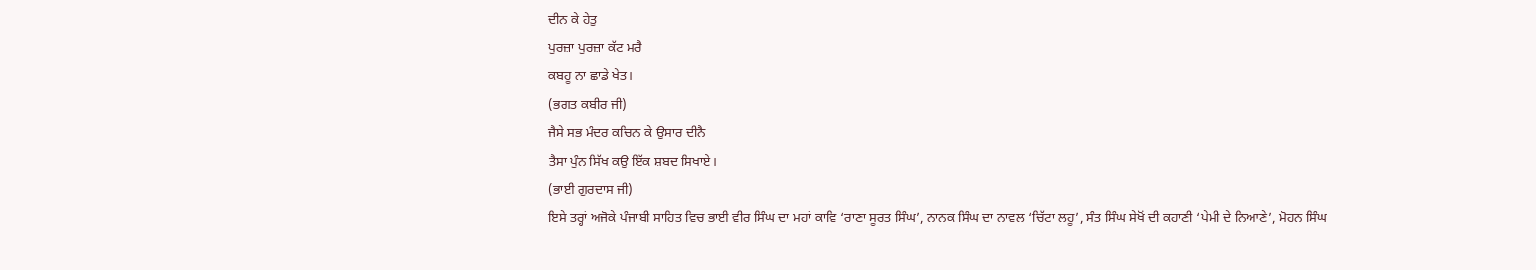ਦੀਨ ਕੇ ਹੇਤੁ
ਪੁਰਜ਼ਾ ਪੁਰਜ਼ਾ ਕੱਟ ਮਰੈ
ਕਬਹੂ ਨਾ ਛਾਡੇ ਖੇਤ।
(ਭਗਤ ਕਬੀਰ ਜੀ)
ਜੈਸੇ ਸਭ ਮੰਦਰ ਕਚਿਨ ਕੇ ਉਸਾਰ ਦੀਨੈ
ਤੈਸਾ ਪੁੰਨ ਸਿੱਖ ਕਉ ਇੱਕ ਸ਼ਬਦ ਸਿਖਾਏ।
(ਭਾਈ ਗੁਰਦਾਸ ਜੀ)
ਇਸੇ ਤਰ੍ਹਾਂ ਅਜੋਕੇ ਪੰਜਾਬੀ ਸਾਹਿਤ ਵਿਚ ਭਾਈ ਵੀਰ ਸਿੰਘ ਦਾ ਮਹਾਂ ਕਾਵਿ ‘ਰਾਣਾ ਸੂਰਤ ਸਿੰਘ’, ਨਾਨਕ ਸਿੰਘ ਦਾ ਨਾਵਲ ‘ਚਿੱਟਾ ਲਹੂ’, ਸੰਤ ਸਿੰਘ ਸੇਖੋਂ ਦੀ ਕਹਾਣੀ ‘ਪੇਮੀ ਦੇ ਨਿਆਣੇ’, ਮੋਹਨ ਸਿੰਘ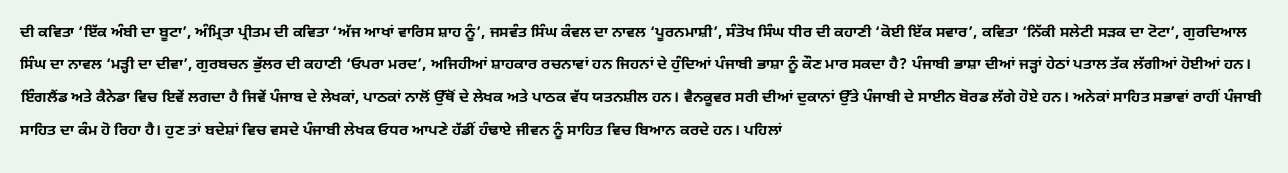ਦੀ ਕਵਿਤਾ ‘ਇੱਕ ਅੰਬੀ ਦਾ ਬੂਟਾ’, ਅੰਮ੍ਰਿਤਾ ਪ੍ਰੀਤਮ ਦੀ ਕਵਿਤਾ ‘ਅੱਜ ਆਖਾਂ ਵਾਰਿਸ ਸ਼ਾਹ ਨੂੰ’, ਜਸਵੰਤ ਸਿੰਘ ਕੰਵਲ ਦਾ ਨਾਵਲ ‘ਪੂਰਨਮਾਸ਼ੀ’, ਸੰਤੋਖ ਸਿੰਘ ਧੀਰ ਦੀ ਕਹਾਣੀ ‘ਕੋਈ ਇੱਕ ਸਵਾਰ’, ਕਵਿਤਾ ‘ਨਿੱਕੀ ਸਲੇਟੀ ਸੜਕ ਦਾ ਟੋਟਾ’, ਗੁਰਦਿਆਲ ਸਿੰਘ ਦਾ ਨਾਵਲ ‘ਮੜ੍ਹੀ ਦਾ ਦੀਵਾ’, ਗੁਰਬਚਨ ਭੁੱਲਰ ਦੀ ਕਹਾਣੀ ‘ਓਪਰਾ ਮਰਦ’, ਅਜਿਹੀਆਂ ਸ਼ਾਹਕਾਰ ਰਚਨਾਵਾਂ ਹਨ ਜਿਹਨਾਂ ਦੇ ਹੁੰਦਿਆਂ ਪੰਜਾਬੀ ਭਾਸ਼ਾ ਨੂੰ ਕੌਣ ਮਾਰ ਸਕਦਾ ਹੈ? ਪੰਜਾਬੀ ਭਾਸ਼ਾ ਦੀਆਂ ਜੜ੍ਹਾਂ ਹੇਠਾਂ ਪਤਾਲ ਤੱਕ ਲੱਗੀਆਂ ਹੋਈਆਂ ਹਨ।
ਇੰਗਲੈਂਡ ਅਤੇ ਕੈਨੇਡਾ ਵਿਚ ਇਵੇਂ ਲਗਦਾ ਹੈ ਜਿਵੇਂ ਪੰਜਾਬ ਦੇ ਲੇਖਕਾਂ, ਪਾਠਕਾਂ ਨਾਲੋਂ ਉੱਥੋਂ ਦੇ ਲੇਖਕ ਅਤੇ ਪਾਠਕ ਵੱਧ ਯਤਨਸ਼ੀਲ ਹਨ। ਵੈਨਕੂਵਰ ਸਰੀ ਦੀਆਂ ਦੁਕਾਨਾਂ ਉੱਤੇ ਪੰਜਾਬੀ ਦੇ ਸਾਈਨ ਬੋਰਡ ਲੱਗੇ ਹੋਏ ਹਨ। ਅਨੇਕਾਂ ਸਾਹਿਤ ਸਭਾਵਾਂ ਰਾਹੀਂ ਪੰਜਾਬੀ ਸਾਹਿਤ ਦਾ ਕੰਮ ਹੋ ਰਿਹਾ ਹੈ। ਹੁਣ ਤਾਂ ਬਦੇਸ਼ਾਂ ਵਿਚ ਵਸਦੇ ਪੰਜਾਬੀ ਲੇਖਕ ਓਧਰ ਆਪਣੇ ਹੱਡੀਂ ਹੰਢਾਏ ਜੀਵਨ ਨੂੰ ਸਾਹਿਤ ਵਿਚ ਬਿਆਨ ਕਰਦੇ ਹਨ। ਪਹਿਲਾਂ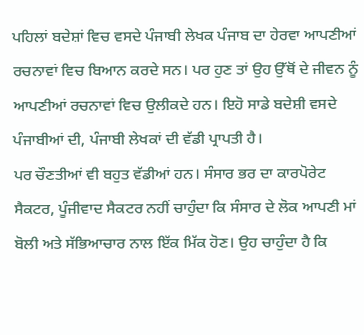ਪਹਿਲਾਂ ਬਦੇਸ਼ਾਂ ਵਿਚ ਵਸਦੇ ਪੰਜਾਬੀ ਲੇਖਕ ਪੰਜਾਬ ਦਾ ਹੇਰਵਾ ਆਪਣੀਆਂ ਰਚਨਾਵਾਂ ਵਿਚ ਬਿਆਨ ਕਰਦੇ ਸਨ। ਪਰ ਹੁਣ ਤਾਂ ਉਹ ਉੱਥੋਂ ਦੇ ਜੀਵਨ ਨੂੰ ਆਪਣੀਆਂ ਰਚਨਾਵਾਂ ਵਿਚ ਉਲੀਕਦੇ ਹਨ। ਇਹੋ ਸਾਡੇ ਬਦੇਸ਼ੀ ਵਸਦੇ ਪੰਜਾਬੀਆਂ ਦੀ, ਪੰਜਾਬੀ ਲੇਖਕਾਂ ਦੀ ਵੱਡੀ ਪ੍ਰਾਪਤੀ ਹੈ।
ਪਰ ਚੌਣਤੀਆਂ ਵੀ ਬਹੁਤ ਵੱਡੀਆਂ ਹਨ। ਸੰਸਾਰ ਭਰ ਦਾ ਕਾਰਪੋਰੇਟ ਸੈਕਟਰ, ਪੂੰਜੀਵਾਦ ਸੈਕਟਰ ਨਹੀਂ ਚਾਹੁੰਦਾ ਕਿ ਸੰਸਾਰ ਦੇ ਲੋਕ ਆਪਣੀ ਮਾਂ ਬੋਲੀ ਅਤੇ ਸੱਭਿਆਚਾਰ ਨਾਲ ਇੱਕ ਮਿੱਕ ਹੋਣ। ਉਹ ਚਾਹੁੰਦਾ ਹੈ ਕਿ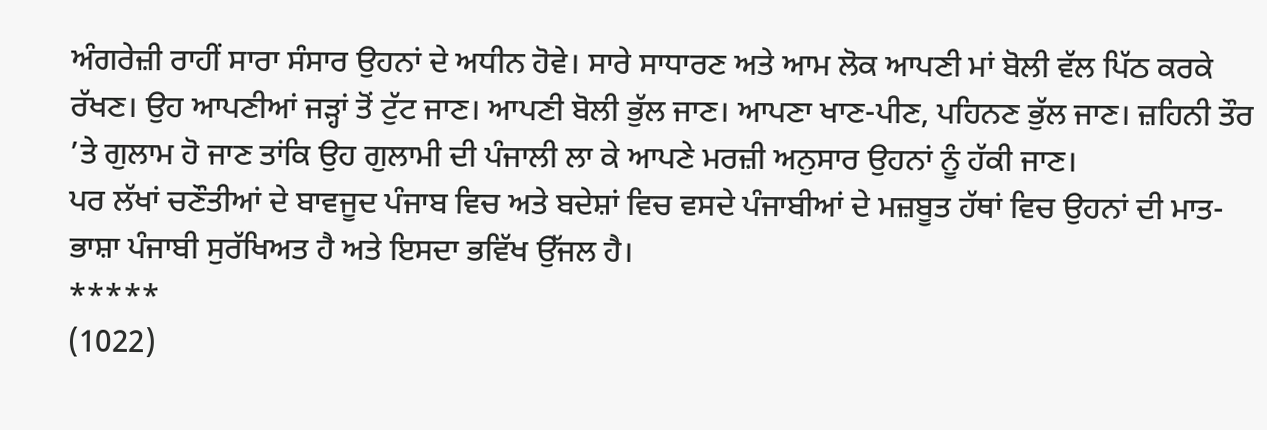ਅੰਗਰੇਜ਼ੀ ਰਾਹੀਂ ਸਾਰਾ ਸੰਸਾਰ ਉਹਨਾਂ ਦੇ ਅਧੀਨ ਹੋਵੇ। ਸਾਰੇ ਸਾਧਾਰਣ ਅਤੇ ਆਮ ਲੋਕ ਆਪਣੀ ਮਾਂ ਬੋਲੀ ਵੱਲ ਪਿੱਠ ਕਰਕੇ ਰੱਖਣ। ਉਹ ਆਪਣੀਆਂ ਜੜ੍ਹਾਂ ਤੋਂ ਟੁੱਟ ਜਾਣ। ਆਪਣੀ ਬੋਲੀ ਭੁੱਲ ਜਾਣ। ਆਪਣਾ ਖਾਣ-ਪੀਣ, ਪਹਿਨਣ ਭੁੱਲ ਜਾਣ। ਜ਼ਹਿਨੀ ਤੌਰ ’ਤੇ ਗੁਲਾਮ ਹੋ ਜਾਣ ਤਾਂਕਿ ਉਹ ਗੁਲਾਮੀ ਦੀ ਪੰਜਾਲੀ ਲਾ ਕੇ ਆਪਣੇ ਮਰਜ਼ੀ ਅਨੁਸਾਰ ਉਹਨਾਂ ਨੂੰ ਹੱਕੀ ਜਾਣ।
ਪਰ ਲੱਖਾਂ ਚਣੌਤੀਆਂ ਦੇ ਬਾਵਜੂਦ ਪੰਜਾਬ ਵਿਚ ਅਤੇ ਬਦੇਸ਼ਾਂ ਵਿਚ ਵਸਦੇ ਪੰਜਾਬੀਆਂ ਦੇ ਮਜ਼ਬੂਤ ਹੱਥਾਂ ਵਿਚ ਉਹਨਾਂ ਦੀ ਮਾਤ-ਭਾਸ਼ਾ ਪੰਜਾਬੀ ਸੁਰੱਖਿਅਤ ਹੈ ਅਤੇ ਇਸਦਾ ਭਵਿੱਖ ਉੱਜਲ ਹੈ।
*****
(1022)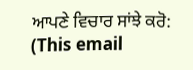ਆਪਣੇ ਵਿਚਾਰ ਸਾਂਝੇ ਕਰੋ: (This email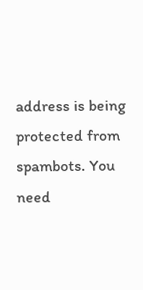address is being protected from spambots. You need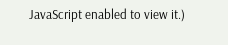JavaScript enabled to view it.)